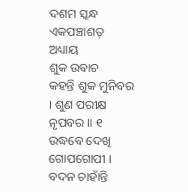ଦଶମ ସ୍କନ୍ଧ
ଏକପଞ୍ଚାଶତ୍ ଅଧ୍ୟାୟ
ଶୁକ ଉବାଚ
କହନ୍ତି ଶୁକ ମୁନିବର । ଶୁଣ ପରୀକ୍ଷ ନୃପବର ॥ ୧
ଉଦ୍ଧବେ ଦେଖି ଗୋପଗୋପୀ । ବଦନ ଚାହାଁନ୍ତି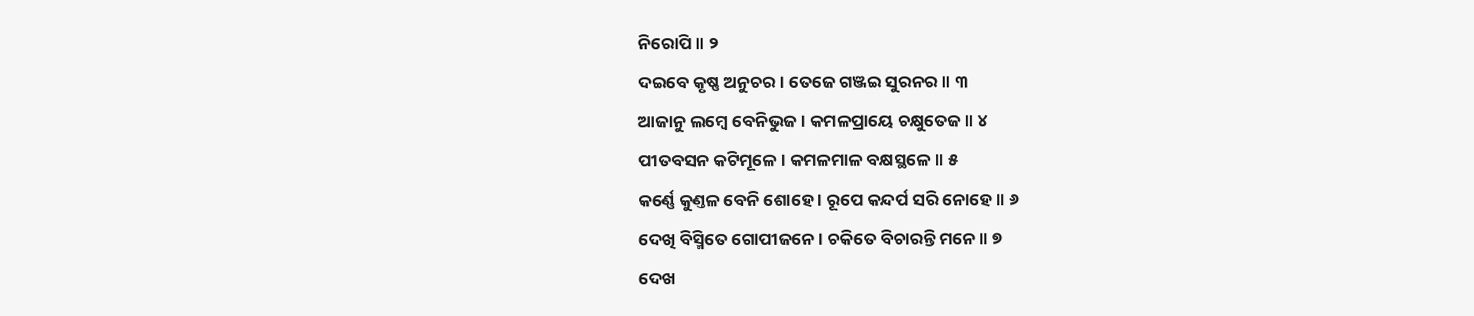ନିରୋପି ॥ ୨
ଦଇବେ କୃଷ୍ଣ ଅନୁଚର । ତେଜେ ଗଞ୍ଜଇ ସୁରନର ॥ ୩
ଆଜାନୁ ଲମ୍ବେ ବେନିଭୁଜ । କମଳପ୍ରାୟେ ଚକ୍ଷୁତେଜ ॥ ୪
ପୀତବସନ କଟିମୂଳେ । କମଳମାଳ ବକ୍ଷସ୍ଥଳେ ॥ ୫
କର୍ଣ୍ଣେ କୁଣ୍ତଳ ବେନି ଶୋହେ । ରୂପେ କନ୍ଦର୍ପ ସରି ନୋହେ ॥ ୬
ଦେଖି ବିସ୍ମିତେ ଗୋପୀଜନେ । ଚକିତେ ବିଚାରନ୍ତି ମନେ ॥ ୭
ଦେଖ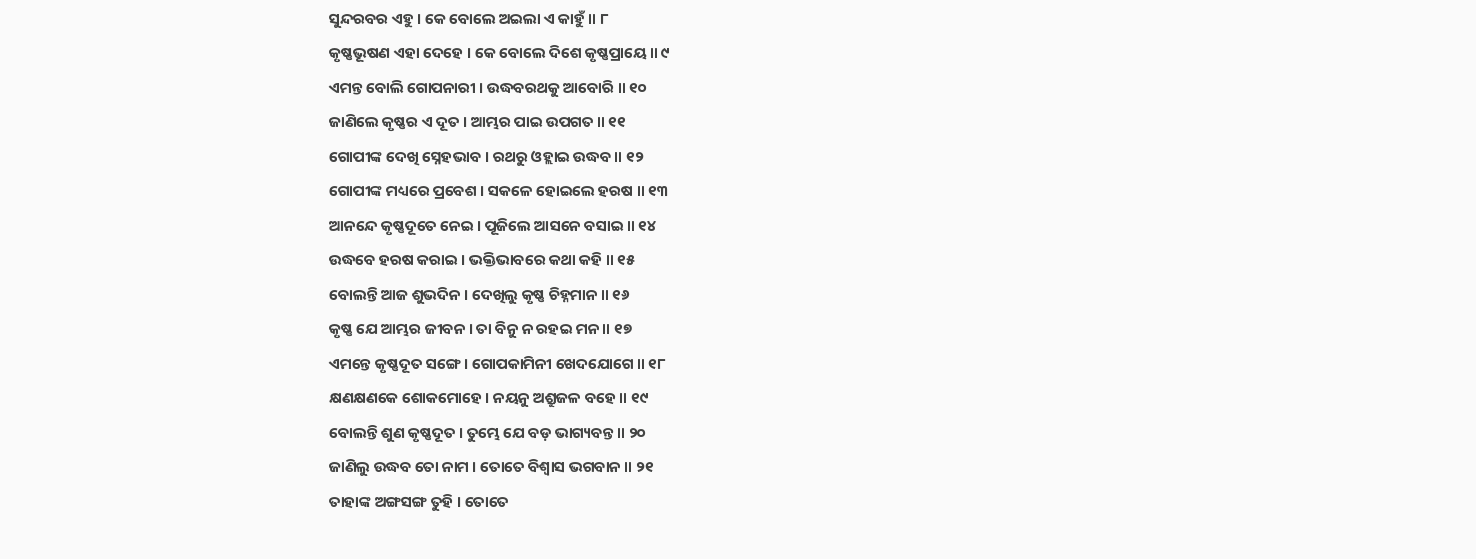ସୁନ୍ଦରବର ଏହୁ । କେ ବୋଲେ ଅଇଲା ଏ କାହୁଁ ॥ ୮
କୃଷ୍ଣଭୂଷଣ ଏହା ଦେହେ । କେ ବୋଲେ ଦିଶେ କୃଷ୍ଣପ୍ରାୟେ ॥ ୯
ଏମନ୍ତ ବୋଲି ଗୋପନାରୀ । ଉଦ୍ଧବରଥକୁ ଆବୋରି ॥ ୧୦
ଜାଣିଲେ କୃଷ୍ଣର ଏ ଦୂତ । ଆମ୍ଭର ପାଇ ଉପଗତ ॥ ୧୧
ଗୋପୀଙ୍କ ଦେଖି ସ୍ନେହଭାବ । ରଥରୁ ଓହ୍ଲାଇ ଉଦ୍ଧବ ॥ ୧୨
ଗୋପୀଙ୍କ ମଧ୍ୟରେ ପ୍ରବେଶ । ସକଳେ ହୋଇଲେ ହରଷ ॥ ୧୩
ଆନନ୍ଦେ କୃଷ୍ଣଦୂତେ ନେଇ । ପୂଜିଲେ ଆସନେ ବସାଇ ॥ ୧୪
ଉଦ୍ଧବେ ହରଷ କରାଇ । ଭକ୍ତିଭାବରେ କଥା କହି ॥ ୧୫
ବୋଲନ୍ତି ଆଜ ଶୁଭଦିନ । ଦେଖିଲୁ କୃଷ୍ଣ ଚିହ୍ନମାନ ॥ ୧୬
କୃଷ୍ଣ ଯେ ଆମ୍ଭର ଜୀବନ । ତା ବିନୁ ନ ରହଇ ମନ ॥ ୧୭
ଏମନ୍ତେ କୃଷ୍ଣଦୂତ ସଙ୍ଗେ । ଗୋପକାମିନୀ ଖେଦଯୋଗେ ॥ ୧୮
କ୍ଷଣକ୍ଷଣକେ ଶୋକମୋହେ । ନୟନୁ ଅଶ୍ରୁଜଳ ବହେ ॥ ୧୯
ବୋଲନ୍ତି ଶୁଣ କୃଷ୍ଣଦୂତ । ତୁମ୍ଭେ ଯେ ବଡ଼ ଭାଗ୍ୟବନ୍ତ ॥ ୨୦
ଜାଣିଲୁ ଉଦ୍ଧବ ତୋ ନାମ । ତୋତେ ବିଶ୍ୱାସ ଭଗବାନ ॥ ୨୧
ତାହାଙ୍କ ଅଙ୍ଗସଙ୍ଗ ତୁହି । ତୋତେ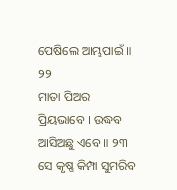ପେଷିଲେ ଆମ୍ଭପାଇଁ ॥ ୨୨
ମାତା ପିଅର ପ୍ରିୟଭାବେ । ଉଦ୍ଧବ ଆସିଅଛୁ ଏବେ ॥ ୨୩
ସେ କୃଷ୍ଣ କିମ୍ପା ସୁମରିବ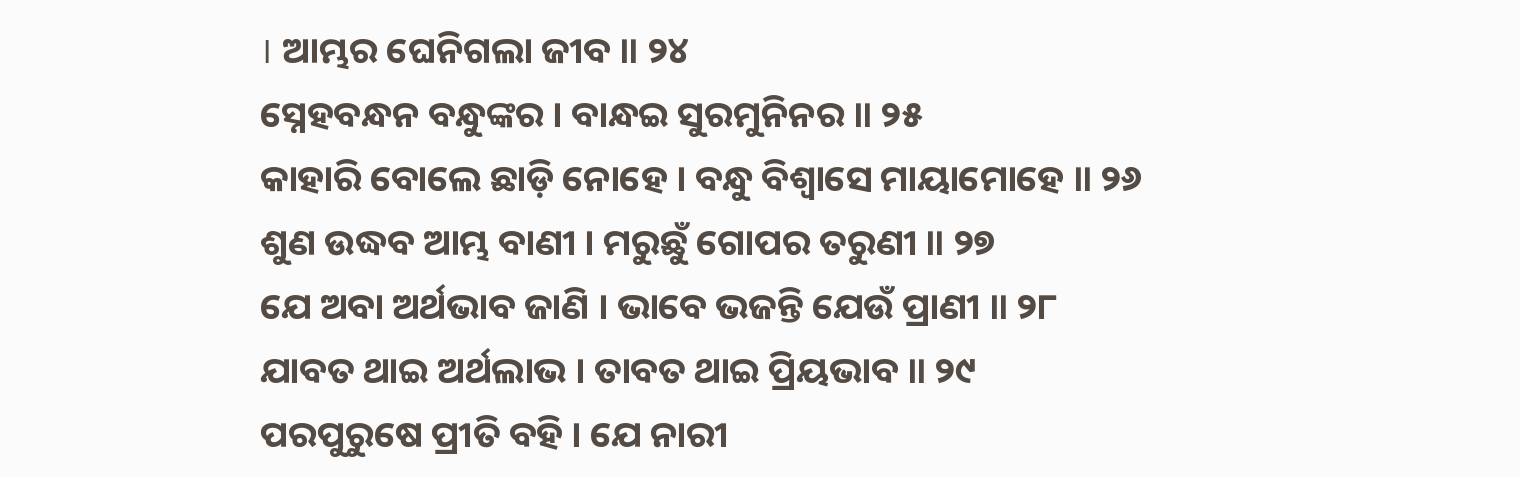। ଆମ୍ଭର ଘେନିଗଲା ଜୀବ ॥ ୨୪
ସ୍ନେହବନ୍ଧନ ବନ୍ଧୁଙ୍କର । ବାନ୍ଧଇ ସୁରମୁନିନର ॥ ୨୫
କାହାରି ବୋଲେ ଛାଡ଼ି ନୋହେ । ବନ୍ଧୁ ବିଶ୍ୱାସେ ମାୟାମୋହେ ॥ ୨୬
ଶୁଣ ଉଦ୍ଧବ ଆମ୍ଭ ବାଣୀ । ମରୁଛୁଁ ଗୋପର ତରୁଣୀ ॥ ୨୭
ଯେ ଅବା ଅର୍ଥଭାବ ଜାଣି । ଭାବେ ଭଜନ୍ତି ଯେଉଁ ପ୍ରାଣୀ ॥ ୨୮
ଯାବତ ଥାଇ ଅର୍ଥଲାଭ । ତାବତ ଥାଇ ପ୍ରିୟଭାବ ॥ ୨୯
ପରପୁରୁଷେ ପ୍ରୀତି ବହି । ଯେ ନାରୀ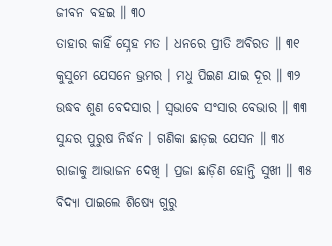ଜୀବନ ବହଇ ॥ ୩୦
ତାହାର କାହିଁ ସ୍ନେହ ମତ । ଧନରେ ପ୍ରୀତି ଅବିରତ ॥ ୩୧
କୁସୁମେ ଯେସନେ ଭ୍ରମର । ମଧୁ ପିଇଣ ଯାଇ ଦୂର ॥ ୩୨
ଉଦ୍ଧବ ଶୁଣ ବେଦସାର । ସ୍ୱଭାବେ ସଂସାର ବେଭାର ॥ ୩୩
ସୁନ୍ଦର ପୁରୁଷ ନିର୍ଦ୍ଧନ । ଗଣିକା ଛାଡ଼ଇ ଯେସନ ॥ ୩୪
ରାଜାକୁ ଆଭାଜନ ଦେଖି । ପ୍ରଜା ଛାଡ଼ିଣ ହୋନ୍ତି ସୁଖୀ ॥ ୩୫
ବିଦ୍ୟା ପାଇଲେ ଶିଷ୍ୟେ ଗୁରୁ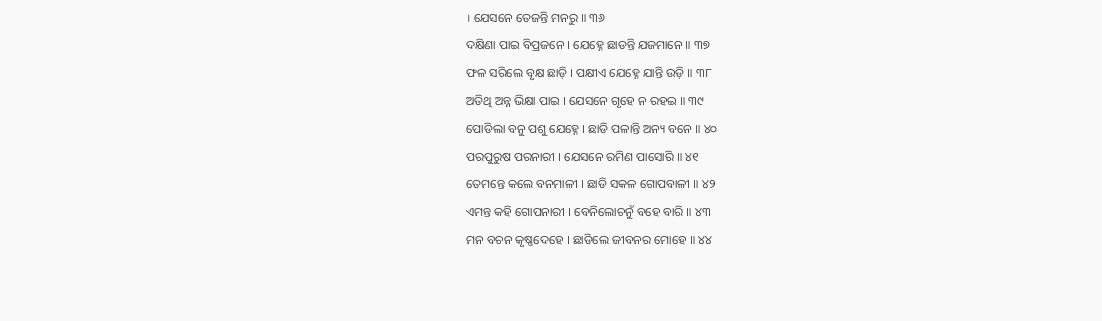। ଯେସନେ ତେଜନ୍ତି ମନରୁ ॥ ୩୬
ଦକ୍ଷିଣା ପାଇ ବିପ୍ରଜନେ । ଯେହ୍ନେ ଛାଡନ୍ତି ଯଜମାନେ ॥ ୩୭
ଫଳ ସରିଲେ ବୃକ୍ଷ ଛାଡ଼ି । ପକ୍ଷୀଏ ଯେହ୍ନେ ଯାନ୍ତି ଉଡ଼ି ॥ ୩୮
ଅତିଥି ଅନ୍ନ ଭିକ୍ଷା ପାଇ । ଯେସନେ ଗୃହେ ନ ରହଇ ॥ ୩୯
ପୋଡିଲା ବନୁ ପଶୁ ଯେହ୍ନେ । ଛାଡି ପଳାନ୍ତି ଅନ୍ୟ ବନେ ॥ ୪୦
ପରପୁରୁଷ ପରନାରୀ । ଯେସନେ ରମିଣ ପାସୋରି ॥ ୪୧
ତେମନ୍ତେ କଲେ ବନମାଳୀ । ଛାଡି ସକଳ ଗୋପବାଳୀ ॥ ୪୨
ଏମନ୍ତ କହି ଗୋପନାରୀ । ବେନିଲୋଚନୁଁ ବହେ ବାରି ॥ ୪୩
ମନ ବଚନ କୃଷ୍ଣଦେହେ । ଛାଡିଲେ ଜୀବନର ମୋହେ ॥ ୪୪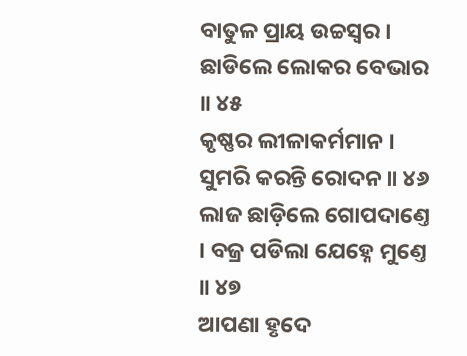ବାତୁଳ ପ୍ରାୟ ଉଚ୍ଚସ୍ୱର । ଛାଡିଲେ ଲୋକର ବେଭାର ॥ ୪୫
କୃଷ୍ଣର ଲୀଳାକର୍ମମାନ । ସୁମରି କରନ୍ତି ରୋଦନ ॥ ୪୬
ଲାଜ ଛାଡ଼ିଲେ ଗୋପଦାଣ୍ତେ । ବଜ୍ର ପଡିଲା ଯେହ୍ନେ ମୁଣ୍ତେ ॥ ୪୭
ଆପଣା ହୃଦେ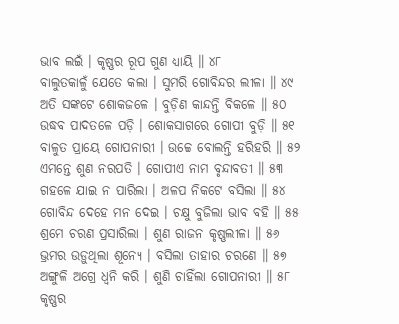ଭାବ ଲଇଁ । କୃଷ୍ଣର ରୂପ ଗୁଣ ଧ୍ୟାୟି ॥ ୪୮
ବାଲୁତକାଳୁଁ ଯେତେ କଲା । ସୁମରି ଗୋବିନ୍ଦର ଲୀଳା ॥ ୪୯
ଅତି ସଙ୍କଟେ ଶୋକଜଳେ । ବୁଡ଼ିଣ କାନ୍ଦନ୍ତି ବିକଳେ ॥ ୫୦
ଉଦ୍ଧବ ପାଦତଳେ ପଡ଼ି । ଶୋକସାଗରେ ଗୋପୀ ବୁଡ଼ି ॥ ୫୧
ବାଳୁତ ପ୍ରାୟେ ଗୋପନାରୀ । ଉଚ୍ଚେ ବୋଲନ୍ତି ହରିହରି ॥ ୫୨
ଏମନ୍ତେ ଶୁଣ ନରପତି । ଗୋପୀଏ ନାମ ବୃନ୍ଦାବତୀ ॥ ୫୩
ଗହଳେ ଯାଇ ନ ପାରିଲା । ଅଳପ ନିକଟେ ବସିଲା ॥ ୫୪
ଗୋବିନ୍ଦ ଦେହେ ମନ ଦେଇ । ଚକ୍ଷୁ ବୁଜିଲା ଭାବ ବହି ॥ ୫୫
ଶ୍ରମେ ଚରଣ ପ୍ରସାରିଲା । ଶୁଣ ରାଜନ କୃଷ୍ଣଲୀଳା ॥ ୫୬
ଭ୍ରମର ଉଡ଼ୁଥିଲା ଶୂନ୍ୟେ । ବସିଲା ତାହାର ଚରଣେ ॥ ୫୭
ଅଙ୍ଗୁଳି ଅଗ୍ରେ ଧ୍ୱନି କରି । ଶୁଣି ଚାହିଁଲା ଗୋପନାରୀ ॥ ୫୮
କୃଷ୍ଣର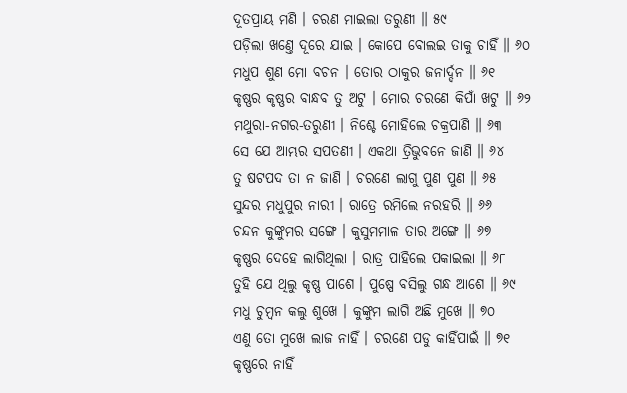ଦୂତପ୍ରାୟ ମଣି । ଚରଣ ମାଇଲା ତରୁଣୀ ॥ ୫୯
ପଡ଼ିଲା ଖଣ୍ତେ ଦୂରେ ଯାଇ । କୋପେ ବୋଲଇ ତାକୁ ଚାହିଁ ॥ ୬୦
ମଧୁପ ଶୁଣ ମୋ ବଚନ । ତୋର ଠାକୁର ଜନାର୍ଦ୍ଦନ ॥ ୬୧
କୃଷ୍ଣର କୃଷ୍ଣର ବାନ୍ଧବ ତୁ ଅଟୁ । ମୋର ଚରଣେ କିପାଁ ଖଟୁ ॥ ୬୨
ମଥୁରା-ନଗର-ତରୁଣୀ । ନିଶ୍ଚେ ମୋହିଲେ ଚକ୍ରପାଣି ॥ ୬୩
ସେ ଯେ ଆମ୍ଭର ସପତଣୀ । ଏକଥା ତ୍ରିଭୁବନେ ଜାଣି ॥ ୬୪
ତୁ ଷଟପଦ ତା ନ ଜାଣି । ଚରଣେ ଲାଗୁ ପୁଣ ପୁଣ ॥ ୬୫
ସୁନ୍ଦର ମଧୁପୁର ନାରୀ । ରାତ୍ରେ ରମିଲେ ନରହରି ॥ ୬୬
ଚନ୍ଦନ କୁଙ୍କୁମର ସଙ୍ଗେ । କୁସୁମମାଳ ତାର ଅଙ୍ଗେ ॥ ୬୭
କୃଷ୍ଣର ଦେହେ ଲାଗିଥିଲା । ରାତ୍ର ପାହିଲେ ପକାଇଲା ॥ ୬୮
ତୁହି ଯେ ଥିଲୁ କୃଷ୍ଣ ପାଶେ । ପୁଷ୍ପେ ବସିଲୁ ଗନ୍ଧ ଆଶେ ॥ ୬୯
ମଧୁ ଚୁମ୍ବନ କଲୁ ଶୁଖେ । କୁଙ୍କୁମ ଲାଗି ଅଛି ମୁଖେ ॥ ୭୦
ଏଣୁ ତୋ ମୁଖେ ଲାଜ ନାହିଁ । ଚରଣେ ପଡୁ କାହିଁପାଇଁ ॥ ୭୧
କୃଷ୍ଣରେ ନାହିଁ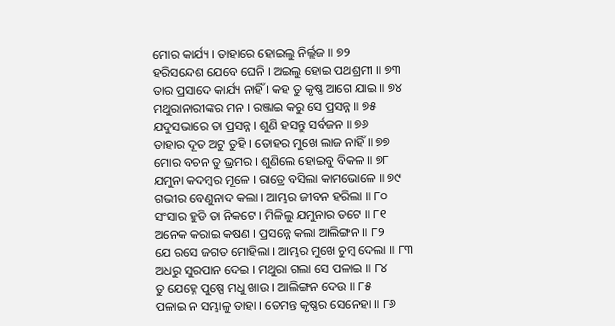ମୋର କାର୍ଯ୍ୟ । ତାହାରେ ହୋଇଲୁ ନିର୍ଲ୍ଲଜ ॥ ୭୨
ହରିସନ୍ଦେଶ ଯେବେ ଘେନି । ଅଇଲୁ ହୋଇ ପଥଶ୍ରମୀ ॥ ୭୩
ତାର ପ୍ରସାଦେ କାର୍ଯ୍ୟ ନାହିଁ । କହ ତୁ କୃଷ୍ଣ ଆଗେ ଯାଇ ॥ ୭୪
ମଥୁରାନାରୀଙ୍କର ମନ । ରଞ୍ଜାଇ କରୁ ସେ ପ୍ରସନ୍ନ ॥ ୭୫
ଯଦୁସଭାରେ ତା ପ୍ରସନ୍ନ । ଶୁଣି ହସନ୍ତୁ ସର୍ବଜନ ॥ ୭୬
ତାହାର ଦୂତ ଅଟୁ ତୁହି । ତୋହର ମୁଖେ ଲାଜ ନାହିଁ ॥ ୭୭
ମୋର ବଚନ ତୁ ଭ୍ରମର । ଶୁଣିଲେ ହୋଇବୁ ବିକଳ ॥ ୭୮
ଯମୁନା କଦମ୍ବର ମୂଳେ । ରାତ୍ରେ ବସିଲା କାମଭୋଳେ ॥ ୭୯
ଗଭୀର ବେଣୁନାଦ କଲା । ଆମ୍ଭର ଜୀବନ ହରିଲା ॥ ୮୦
ସଂସାର ହୁଡି ତା ନିକଟେ । ମିଳିଲୁ ଯମୁନାର ତଟେ ॥ ୮୧
ଅନେକ କରାଇ କଷଣ । ପ୍ରସନ୍ନେ କଲା ଆଲିଙ୍ଗନ ॥ ୮୨
ଯେ ରସେ ଜଗତ ମୋହିଲା । ଆମ୍ଭର ମୁଖେ ଚୁମ୍ବ ଦେଲା ॥ ୮୩
ଅଧରୁ ସୁରପାନ ଦେଇ । ମଥୁରା ଗଲା ସେ ପଳାଇ ॥ ୮୪
ତୁ ଯେହ୍ନେ ପୁଷ୍ପେ ମଧୁ ଖାଉ । ଆଲିଙ୍ଗନ ଦେଉ ॥ ୮୫
ପଳାଇ ନ ସମ୍ଭାଳୁ ତାହା । ତେମନ୍ତ କୃଷ୍ଣର ସେନେହା ॥ ୮୬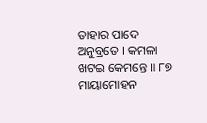ତାହାର ପାଦେ ଅନୁବ୍ରତେ । କମଳା ଖଟଇ କେମନ୍ତେ ॥ ୮୭
ମାୟାମୋହନ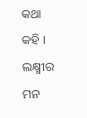କଥା କହି । ଲକ୍ଷ୍ମୀର ମନ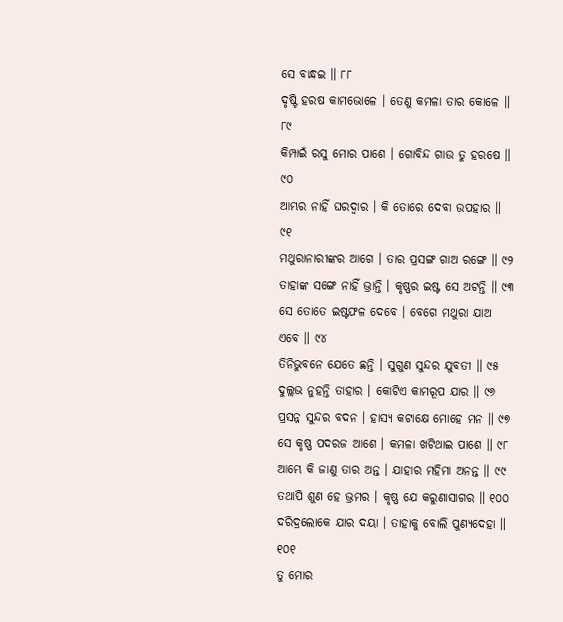ସେ ବାନ୍ଧଇ ॥ ୮୮
ଦୃଷ୍ଟି ହରଷ କାମଭୋଳେ । ତେଣୁ କମଳା ତାର କୋଳେ ॥ ୮୯
କିମ୍ପାଇଁ ରସୁ ମୋର ପାଶେ । ଗୋବିନ୍ଦ ଗାଉ ତୁ ହରଷେ ॥ ୯୦
ଆମ୍ଭର ନାହିଁ ଘରଦ୍ୱାର । କି ତୋରେ ଦେବା ଉପହାର ॥ ୯୧
ମଥୁରାନାରୀଙ୍କର ଆଗେ । ତାର ପ୍ରସଙ୍ଗ ଗାଅ ରଙ୍ଗେ ॥ ୯୨
ତାହାଙ୍କ ସଙ୍ଗେ ନାହିଁ ଭ୍ରାନ୍ତି । କୃଷ୍ଣର ଇଷ୍ଟ ସେ ଅଟନ୍ତି ॥ ୯୩
ସେ ତୋତେ ଇଷ୍ଟଫଳ ଦେବେ । ବେଗେ ମଥୁରା ଯାଅ ଏବେ ॥ ୯୪
ତିନିଭୁବନେ ଯେତେ ଛନ୍ତି । ସୁଗୁଣ ସୁନ୍ଦର ଯୁବତୀ ॥ ୯୫
ଦୁଲ୍ଲଭ ନୁହନ୍ତି ତାହାର । କୋଟିଏ କାମରୂପ ଯାର ॥ ୯୬
ପ୍ରସନ୍ନ ସୁନ୍ଦର ବଦନ । ହାସ୍ୟ କଟାକ୍ଷେ ମୋହେ ମନ ॥ ୯୭
ସେ କୃଷ୍ଣ ପଦରଜ ଆଶେ । କମଳା ଖଟିଥାଇ ପାଶେ ॥ ୯୮
ଆମ୍ଭେ କି ଜାଣୁ ତାର ଅନ୍ତ । ଯାହାର ମହିମା ଅନନ୍ତ ॥ ୯୯
ତଥାପି ଶୁଣ ହେ ଭ୍ରମର । କୃଷ୍ଣ ଯେ କରୁଣାସାଗର ॥ ୧୦୦
ଦରିଦ୍ରଲୋକେ ଯାର ଦୟା । ତାହାକୁ ବୋଲି ପୁଣ୍ୟଦେହା ॥ ୧୦୧
ତୁ ମୋର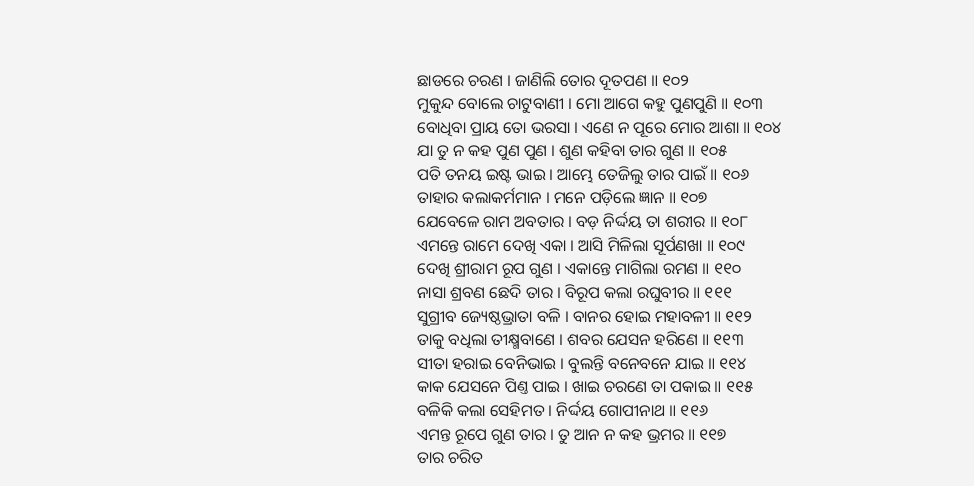ଛାଡରେ ଚରଣ । ଜାଣିଲି ତୋର ଦୂତପଣ ॥ ୧୦୨
ମୁକୁନ୍ଦ ବୋଲେ ଚାଟୁବାଣୀ । ମୋ ଆଗେ କହୁ ପୁଣପୁଣି ॥ ୧୦୩
ବୋଧିବା ପ୍ରାୟ ତୋ ଭରସା । ଏଣେ ନ ପୂରେ ମୋର ଆଶା ॥ ୧୦୪
ଯା ତୁ ନ କହ ପୁଣ ପୁଣ । ଶୁଣ କହିବା ତାର ଗୁଣ ॥ ୧୦୫
ପତି ତନୟ ଇଷ୍ଟ ଭାଇ । ଆମ୍ଭେ ତେଜିଲୁ ତାର ପାଇଁ ॥ ୧୦୬
ତାହାର କଲାକର୍ମମାନ । ମନେ ପଡ଼ିଲେ ଜ୍ଞାନ ॥ ୧୦୭
ଯେବେଳେ ରାମ ଅବତାର । ବଡ଼ ନିର୍ଦ୍ଦୟ ତା ଶରୀର ॥ ୧୦୮
ଏମନ୍ତେ ରାମେ ଦେଖି ଏକା । ଆସି ମିଳିଲା ସୂର୍ପଣଖା ॥ ୧୦୯
ଦେଖି ଶ୍ରୀରାମ ରୂପ ଗୁଣ । ଏକାନ୍ତେ ମାଗିଲା ରମଣ ॥ ୧୧୦
ନାସା ଶ୍ରବଣ ଛେଦି ତାର । ବିରୂପ କଲା ରଘୁବୀର ॥ ୧୧୧
ସୁଗ୍ରୀବ ଜ୍ୟେଷ୍ଠଭ୍ରାତା ବଳି । ବାନର ହୋଇ ମହାବଳୀ ॥ ୧୧୨
ତାକୁ ବଧିଲା ତୀକ୍ଷ୍ମବାଣେ । ଶବର ଯେସନ ହରିଣେ ॥ ୧୧୩
ସୀତା ହରାଇ ବେନିଭାଇ । ବୁଲନ୍ତି ବନେବନେ ଯାଇ ॥ ୧୧୪
କାକ ଯେସନେ ପିଣ୍ତ ପାଇ । ଖାଇ ଚରଣେ ତା ପକାଇ ॥ ୧୧୫
ବଳିକି କଲା ସେହିମତ । ନିର୍ଦ୍ଦୟ ଗୋପୀନାଥ ॥ ୧୧୬
ଏମନ୍ତ ରୂପେ ଗୁଣ ତାର । ତୁ ଆନ ନ କହ ଭ୍ରମର ॥ ୧୧୭
ତାର ଚରିତ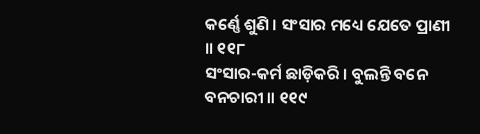କର୍ଣ୍ଣେ ଶୁଣି । ସଂସାର ମଧ୍ୟେ ଯେତେ ପ୍ରାଣୀ ॥ ୧୧୮
ସଂସାର-କର୍ମ ଛାଡ଼ିକରି । ବୁଲନ୍ତି ବନେ ବନଚାରୀ ॥ ୧୧୯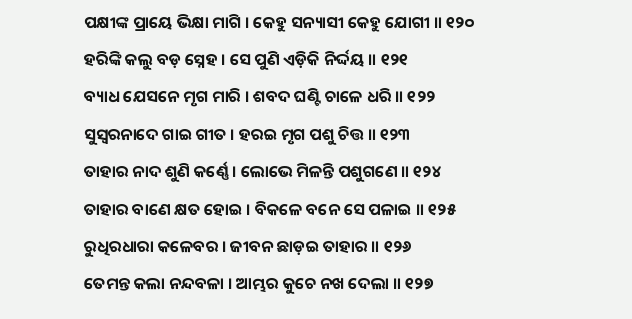ପକ୍ଷୀଙ୍କ ପ୍ରାୟେ ଭିକ୍ଷା ମାଗି । କେହୁ ସନ୍ୟାସୀ କେହୁ ଯୋଗୀ ॥ ୧୨୦
ହରିଙ୍କି କଲୁ ବଡ଼ ସ୍ନେହ । ସେ ପୁଣି ଏଡ଼ିକି ନିର୍ଦ୍ଦୟ ॥ ୧୨୧
ବ୍ୟାଧ ଯେସନେ ମୃଗ ମାରି । ଶବଦ ଘଣ୍ଟି ଚାଳେ ଧରି ॥ ୧୨୨
ସୁସ୍ୱରନାଦେ ଗାଇ ଗୀତ । ହରଇ ମୃଗ ପଶୁ ଚିତ୍ତ ॥ ୧୨୩
ତାହାର ନାଦ ଶୁଣି କର୍ଣ୍ଣେ । ଲୋଭେ ମିଳନ୍ତି ପଶୁଗଣେ ॥ ୧୨୪
ତାହାର ବାଣେ କ୍ଷତ ହୋଇ । ବିକଳେ ବନେ ସେ ପଳାଇ ॥ ୧୨୫
ରୁଧିରଧାରା କଳେବର । ଜୀବନ ଛାଡ଼ଇ ତାହାର ॥ ୧୨୬
ତେମନ୍ତ କଲା ନନ୍ଦବଳା । ଆମ୍ଭର କୁଚେ ନଖ ଦେଲା ॥ ୧୨୭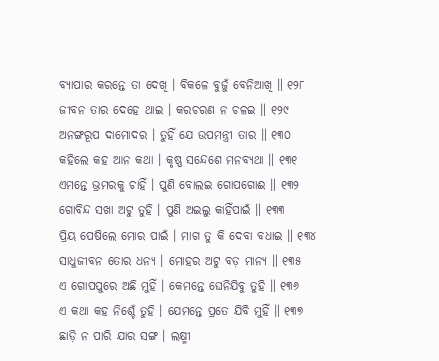ବ୍ୟାପାର କରନ୍ତେ ତା ଦେଖି । ବିକଳେ ବୁଜୁଁ ବେନିଆଖି ॥ ୧୨୮
ଜୀବନ ତାର ଦେହେ ଥାଇ । କରଚରଣ ନ ଚଳଇ ॥ ୧୨୯
ଅନଙ୍ଗରୂପ ଦାମୋଦର । ତୁହିଁ ଯେ ଉପମନ୍ତ୍ରୀ ତାର ॥ ୧୩୦
କହିଲେ କହ ଆନ କଥା । କୃଷ୍ଣ ସନ୍ଦେଶେ ମନବ୍ୟଥା ॥ ୧୩୧
ଏମନ୍ତେ ଭ୍ରମରକୁ ଚାହିଁ । ପୁଣି ବୋଲଇ ଗୋପଗୋଈ ॥ ୧୩୨
ଗୋବିନ୍ଦ ସଖା ଅଟୁ ତୁହି । ପୁଣି ଅଇଲୁ କାହିଁପାଇଁ ॥ ୧୩୩
ପ୍ରିୟ ପେଷିଲେ ମୋର ପାଇଁ । ମାଗ ତୁ କି ଦେବା ବଧାଇ ॥ ୧୩୪
ସାଧୁଜୀବନ ତୋର ଧନ୍ୟ । ମୋହର ଅଟୁ ବଡ଼ ମାନ୍ୟ ॥ ୧୩୫
ଏ ଗୋପପୁରେ ଅଛି ମୁହିଁ । କେମନ୍ତେ ଘେନିଯିବୁ ତୁହି ॥ ୧୩୬
ଏ କଥା କହ ନିଶ୍ଚେଁ ତୁହି । ଯେମନ୍ତେ ପ୍ରତେ ଯିବି ମୁହିଁ ॥ ୧୩୭
ଛାଡ଼ି ନ ପାରି ଯାର ସଙ୍ଗ । ଲକ୍ଷ୍ମୀ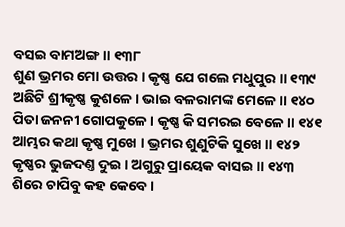ବସଇ ବାମଅଙ୍ଗ ॥ ୧୩୮
ଶୁଣ ଭ୍ରମର ମୋ ଉତ୍ତର । କୃଷ୍ଣ ଯେ ଗଲେ ମଧୁପୁର ॥ ୧୩୯
ଅଛିଟି ଶ୍ରୀକୃଷ୍ଣ କୁଶଳେ । ଭାଇ ବଳରାମଙ୍କ ମେଳେ ॥ ୧୪୦
ପିତା ଜନନୀ ଗୋପକୁଳେ । କୃଷ୍ଣ କି ସମରଇ ବେଳେ ॥ ୧୪୧
ଆମ୍ଭର କଥା କୃଷ୍ଣ ମୁଖେ । ଭ୍ରମର ଶୁଣୁଟିକି ସୁଖେ ॥ ୧୪୨
କୃଷ୍ଣର ଭୁଜଦଣ୍ତ ଦୁଇ । ଅଗୁରୁ ପ୍ରାୟେକ ବାସଇ ॥ ୧୪୩
ଶିରେ ଚାପିବୁ କହ କେବେ ।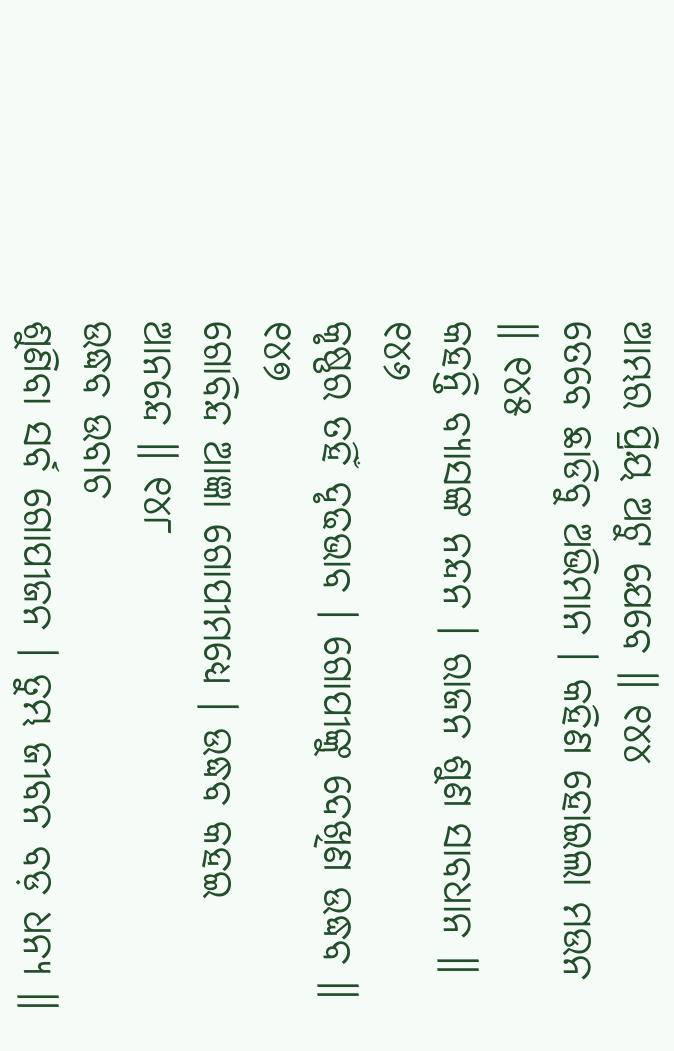ଆମ୍ଭର ପ୍ରିୟ ଅଟୁ ଯେବେ ॥ ୧୪୪
ତେବେ ଛାଡିବୁ ଅଭିମାନ । କହିଣ ହୋଇଲା ମଉନ ॥ ୧୪୫
କହନ୍ତି ବ୍ୟାସଙ୍କ ନନ୍ଦନ । ରାଜନ ଶୁଣ ସାବଧାନ ॥ ୧୪୬
କୃଷ୍ଣର ତହିଁ ଦୃଢଭାବ । ଗୋପୀଙ୍କୁ ଦେଖିଣ ଉଦ୍ଧବ ॥ ୧୪୭
ଗୋବିନ୍ଦ ଆଜ୍ଞା ଗୋପୀମଧ୍ୟେ । ଉଦ୍ଧବ କହଇ ଆନନ୍ଦେ ॥ ୧୪୮
ଉଦ୍ଧବ ଉବାଚ
ଶୁଣିବା ସର୍ବ ଗୋପୀଜନ । ତୁମ୍ଭ ଜୀବନ ବଡ଼ ଧନ୍ୟ ॥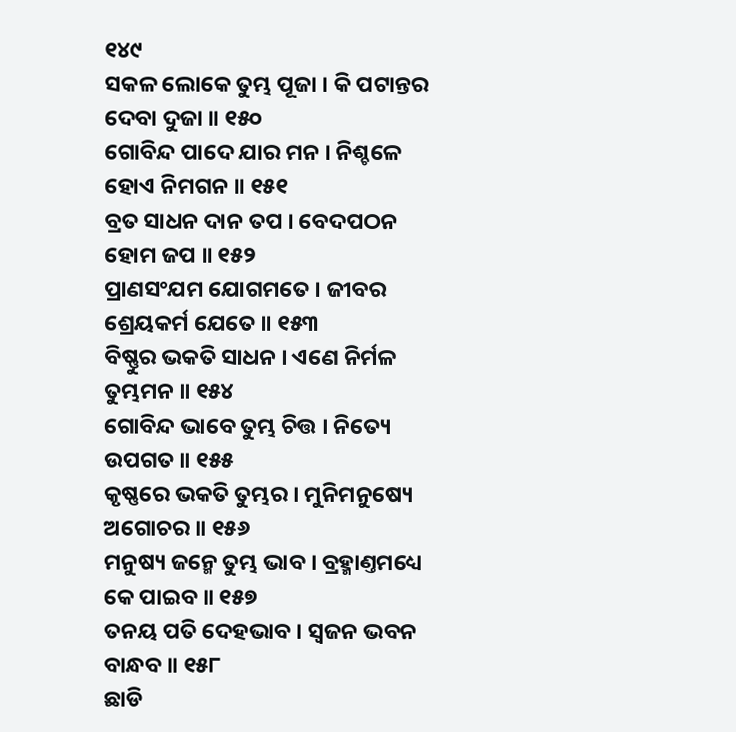୧୪୯
ସକଳ ଲୋକେ ତୁମ୍ଭ ପୂଜା । କି ପଟାନ୍ତର ଦେବା ଦୁଜା ॥ ୧୫୦
ଗୋବିନ୍ଦ ପାଦେ ଯାର ମନ । ନିଶ୍ଚଳେ ହୋଏ ନିମଗନ ॥ ୧୫୧
ବ୍ରତ ସାଧନ ଦାନ ତପ । ବେଦପଠନ ହୋମ ଜପ ॥ ୧୫୨
ପ୍ରାଣସଂଯମ ଯୋଗମତେ । ଜୀବର ଶ୍ରେୟକର୍ମ ଯେତେ ॥ ୧୫୩
ବିଷ୍ଣୁର ଭକତି ସାଧନ । ଏଣେ ନିର୍ମଳ ତୁମ୍ଭମନ ॥ ୧୫୪
ଗୋବିନ୍ଦ ଭାବେ ତୁମ୍ଭ ଚିତ୍ତ । ନିତ୍ୟେ ଉପଗତ ॥ ୧୫୫
କୃଷ୍ଣରେ ଭକତି ତୁମ୍ଭର । ମୁନିମନୁଷ୍ୟେ ଅଗୋଚର ॥ ୧୫୬
ମନୁଷ୍ୟ ଜନ୍ମେ ତୁମ୍ଭ ଭାବ । ବ୍ରହ୍ମାଣ୍ତମଧ୍ୟେ କେ ପାଇବ ॥ ୧୫୭
ତନୟ ପତି ଦେହଭାବ । ସ୍ୱଜନ ଭବନ ବାନ୍ଧବ ॥ ୧୫୮
ଛାଡି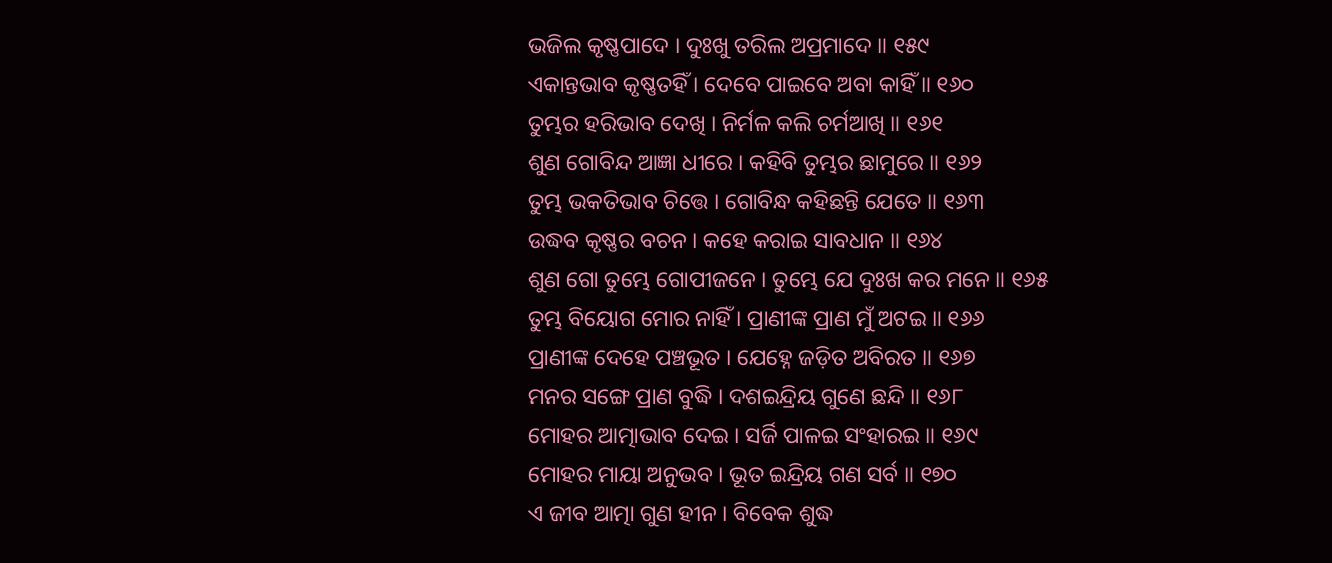ଭଜିଲ କୃଷ୍ଣପାଦେ । ଦୁଃଖୁ ତରିଲ ଅପ୍ରମାଦେ ॥ ୧୫୯
ଏକାନ୍ତଭାବ କୃଷ୍ଣତହିଁ । ଦେବେ ପାଇବେ ଅବା କାହିଁ ॥ ୧୬୦
ତୁମ୍ଭର ହରିଭାବ ଦେଖି । ନିର୍ମଳ କଲି ଚର୍ମଆଖି ॥ ୧୬୧
ଶୁଣ ଗୋବିନ୍ଦ ଆଜ୍ଞା ଧୀରେ । କହିବି ତୁମ୍ଭର ଛାମୁରେ ॥ ୧୬୨
ତୁମ୍ଭ ଭକତିଭାବ ଚିତ୍ତେ । ଗୋବିନ୍ଧ କହିଛନ୍ତି ଯେତେ ॥ ୧୬୩
ଉଦ୍ଧବ କୃଷ୍ଣର ବଚନ । କହେ କରାଇ ସାବଧାନ ॥ ୧୬୪
ଶୁଣ ଗୋ ତୁମ୍ଭେ ଗୋପୀଜନେ । ତୁମ୍ଭେ ଯେ ଦୁଃଖ କର ମନେ ॥ ୧୬୫
ତୁମ୍ଭ ବିୟୋଗ ମୋର ନାହିଁ । ପ୍ରାଣୀଙ୍କ ପ୍ରାଣ ମୁଁ ଅଟଇ ॥ ୧୬୬
ପ୍ରାଣୀଙ୍କ ଦେହେ ପଞ୍ଚଭୂତ । ଯେହ୍ନେ ଜଡ଼ିତ ଅବିରତ ॥ ୧୬୭
ମନର ସଙ୍ଗେ ପ୍ରାଣ ବୁଦ୍ଧି । ଦଶଇନ୍ଦ୍ରିୟ ଗୁଣେ ଛନ୍ଦି ॥ ୧୬୮
ମୋହର ଆତ୍ମାଭାବ ଦେଇ । ସର୍ଜି ପାଳଇ ସଂହାରଇ ॥ ୧୬୯
ମୋହର ମାୟା ଅନୁଭବ । ଭୂତ ଇନ୍ଦ୍ରିୟ ଗଣ ସର୍ବ ॥ ୧୭୦
ଏ ଜୀବ ଆତ୍ମା ଗୁଣ ହୀନ । ବିବେକ ଶୁଦ୍ଧ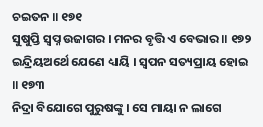ଚଇତନ ॥ ୧୭୧
ସୁଷୁପ୍ତି ସ୍ୱପ୍ନ ଉଜାଗର । ମନର ବୃତ୍ତି ଏ ବେଭାର ॥ ୧୭୨
ଇନ୍ଦ୍ରିୟଅର୍ଥେ ଯେଣେ ଧ୍ୟାୟି । ସ୍ୱପନ ସତ୍ୟପ୍ରାୟ ହୋଇ ॥ ୧୭୩
ନିଦ୍ରା ବିଯୋଗେ ପୁରୁଷଙ୍କୁ । ସେ ମାୟା ନ ଲାଗେ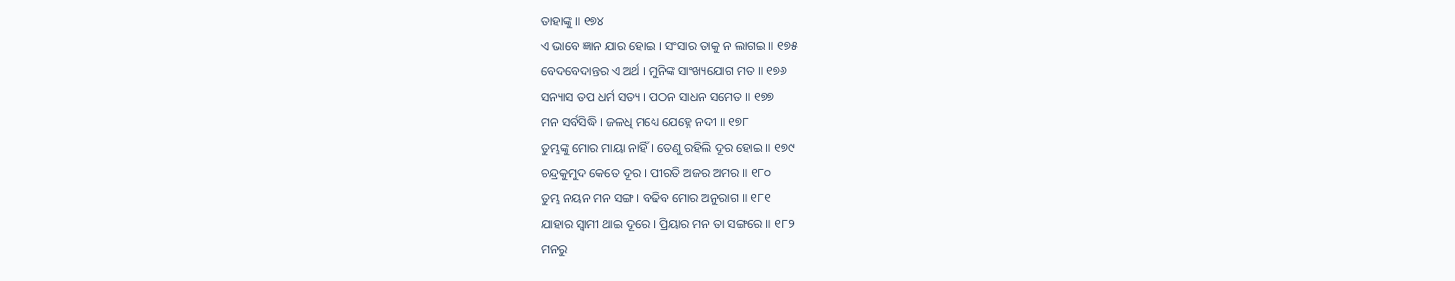ତାହାଙ୍କୁ ॥ ୧୭୪
ଏ ଭାବେ ଜ୍ଞାନ ଯାର ହୋଇ । ସଂସାର ତାକୁ ନ ଲାଗଇ ॥ ୧୭୫
ବେଦବେଦାନ୍ତର ଏ ଅର୍ଥ । ମୁନିଙ୍କ ସାଂଖ୍ୟଯୋଗ ମତ ॥ ୧୭୬
ସନ୍ୟାସ ତପ ଧର୍ମ ସତ୍ୟ । ପଠନ ସାଧନ ସମେତ ॥ ୧୭୭
ମନ ସର୍ବସିଦ୍ଧି । ଜଳଧି ମଧ୍ୟେ ଯେହ୍ନେ ନଦୀ ॥ ୧୭୮
ତୁମ୍ଭଙ୍କୁ ମୋର ମାୟା ନାହିଁ । ତେଣୁ ରହିଲି ଦୂର ହୋଇ ॥ ୧୭୯
ଚନ୍ଦ୍ରକୁମୁଦ କେତେ ଦୂର । ପୀରତି ଅଜର ଅମର ॥ ୧୮୦
ତୁମ୍ଭ ନୟନ ମନ ସଙ୍ଗ । ବଢିବ ମୋର ଅନୁରାଗ ॥ ୧୮୧
ଯାହାର ସ୍ୱାମୀ ଥାଇ ଦୂରେ । ପ୍ରିୟାର ମନ ତା ସଙ୍ଗରେ ॥ ୧୮୨
ମନରୁ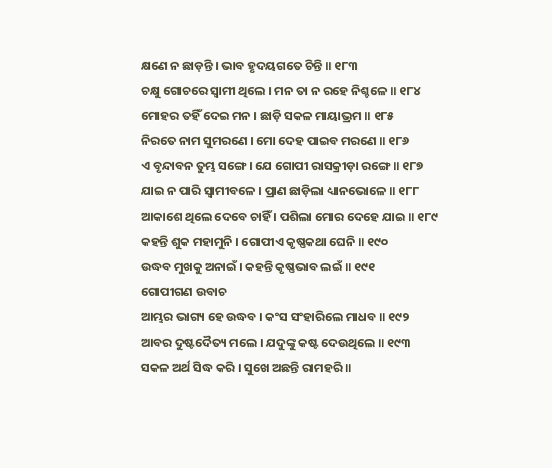କ୍ଷଣେ ନ ଛାଡ଼ନ୍ତି । ଭାବ ହୃଦୟଗତେ ଚିନ୍ତି ॥ ୧୮୩
ଚକ୍ଷୁ ଗୋଚରେ ସ୍ୱାମୀ ଥିଲେ । ମନ ତା ନ ରହେ ନିଶ୍ଚଳେ ॥ ୧୮୪
ମୋହର ତହିଁ ଦେଇ ମନ । ଛାଡ଼ି ସକଳ ମାୟାଭ୍ରମ ॥ ୧୮୫
ନିରତେ ନାମ ସୁମରଣେ । ମୋ ଦେହ ପାଇବ ମରଣେ ॥ ୧୮୬
ଏ ବୃନ୍ଦାବନ ତୁମ୍ଭ ସଙ୍ଗେ । ଯେ ଗୋପୀ ରାସକ୍ରୀଡ଼ା ରଙ୍ଗେ ॥ ୧୮୭
ଯାଇ ନ ପାରି ସ୍ୱାମୀବଳେ । ପ୍ରାଣ ଛାଡ଼ିଲା ଧ୍ୟାନଭୋଳେ ॥ ୧୮୮
ଆକାଶେ ଥିଲେ ଦେବେ ଚାହିଁ । ପଶିଲା ମୋର ଦେହେ ଯାଇ ॥ ୧୮୯
କହନ୍ତି ଶୁକ ମହାମୁନି । ଗୋପୀଏ କୃଷ୍ଣକଥା ଘେନି ॥ ୧୯୦
ଉଦ୍ଧବ ମୁଖକୁ ଅନାଇଁ । କହନ୍ତି କୃଷ୍ଣଭାବ ଲଇଁ ॥ ୧୯୧
ଗୋପୀଗଣ ଉବାଚ
ଆମ୍ଭର ଭାଗ୍ୟ ହେ ଉଦ୍ଧବ । କଂସ ସଂହାରିଲେ ମାଧବ ॥ ୧୯୨
ଆବର ଦୁଷ୍ଟଦୈତ୍ୟ ମଲେ । ଯଦୁଙ୍କୁ କଷ୍ଟ ଦେଉଥିଲେ ॥ ୧୯୩
ସକଳ ଅର୍ଥ ସିଦ୍ଧ କରି । ସୁଖେ ଅଛନ୍ତି ରାମହରି ॥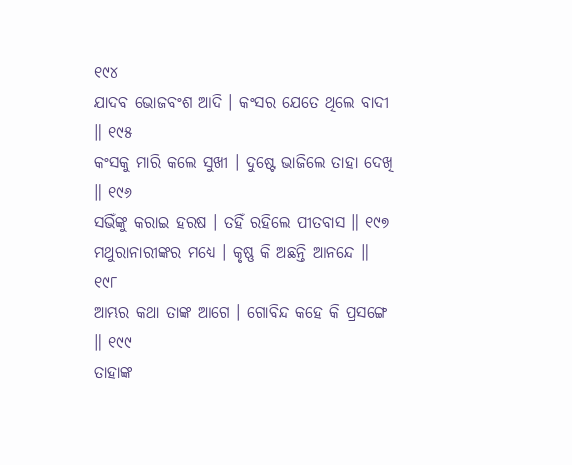୧୯୪
ଯାଦବ ଭୋଜବଂଶ ଆଦି । କଂସର ଯେତେ ଥିଲେ ବାଦୀ ॥ ୧୯୫
କଂସକୁ ମାରି କଲେ ସୁଖୀ । ଦୁଷ୍ଟେ ଭାଜିଲେ ତାହା ଦେଖି ॥ ୧୯୬
ସଭିଁଙ୍କୁ କରାଇ ହରଷ । ତହିଁ ରହିଲେ ପୀତବାସ ॥ ୧୯୭
ମଥୁରାନାରୀଙ୍କର ମଧ୍ୟେ । କୃଷ୍ଣ କି ଅଛନ୍ତି ଆନନ୍ଦେ ॥ ୧୯୮
ଆମ୍ଭର କଥା ତାଙ୍କ ଆଗେ । ଗୋବିନ୍ଦ କହେ କି ପ୍ରସଙ୍ଗେ ॥ ୧୯୯
ତାହାଙ୍କ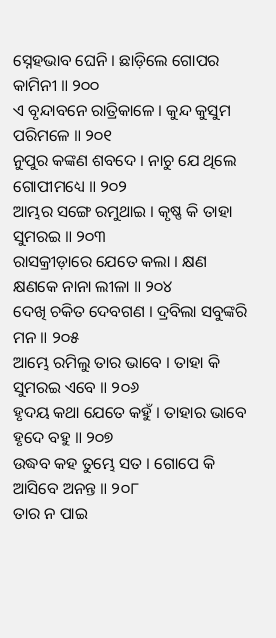ସ୍ନେହଭାବ ଘେନି । ଛାଡ଼ିଲେ ଗୋପର କାମିନୀ ॥ ୨୦୦
ଏ ବୃନ୍ଦାବନେ ରାତ୍ରିକାଳେ । କୁନ୍ଦ କୁସୁମ ପରିମଳେ ॥ ୨୦୧
ନୁପୁର କଙ୍କଣ ଶବଦେ । ନାଚୁ ଯେ ଥିଲେ ଗୋପୀମଧ୍ୟେ ॥ ୨୦୨
ଆମ୍ଭର ସଙ୍ଗେ ରମୁଥାଇ । କୃଷ୍ଣ କି ତାହା ସୁମରଇ ॥ ୨୦୩
ରାସକ୍ରୀଡ଼ାରେ ଯେତେ କଲା । କ୍ଷଣ କ୍ଷଣକେ ନାନା ଲୀଳା ॥ ୨୦୪
ଦେଖି ଚକିତ ଦେବଗଣ । ଦ୍ରବିଲା ସବୁଙ୍କରି ମନ ॥ ୨୦୫
ଆମ୍ଭେ ରମିଲୁ ତାର ଭାବେ । ତାହା କି ସୁମରଇ ଏବେ ॥ ୨୦୬
ହୃଦୟ କଥା ଯେତେ କହୁଁ । ତାହାର ଭାବେ ହୃଦେ ବହୁ ॥ ୨୦୭
ଉଦ୍ଧବ କହ ତୁମ୍ଭେ ସତ । ଗୋପେ କି ଆସିବେ ଅନନ୍ତ ॥ ୨୦୮
ତାର ନ ପାଇ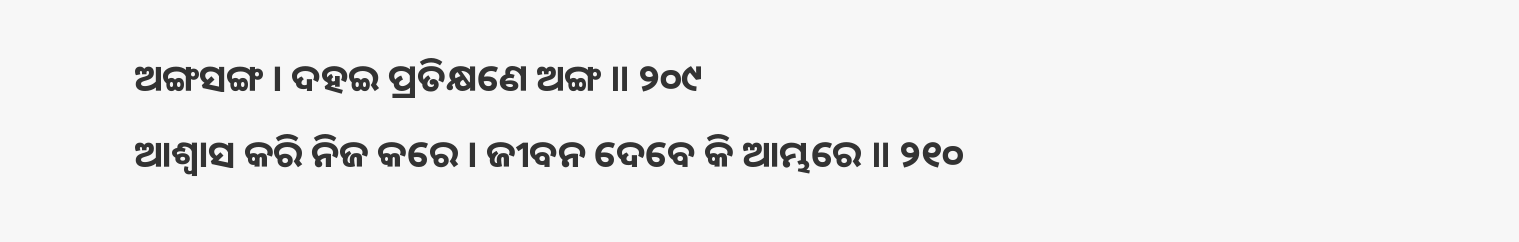ଅଙ୍ଗସଙ୍ଗ । ଦହଇ ପ୍ରତିକ୍ଷଣେ ଅଙ୍ଗ ॥ ୨୦୯
ଆଶ୍ୱାସ କରି ନିଜ କରେ । ଜୀବନ ଦେବେ କି ଆମ୍ଭରେ ॥ ୨୧୦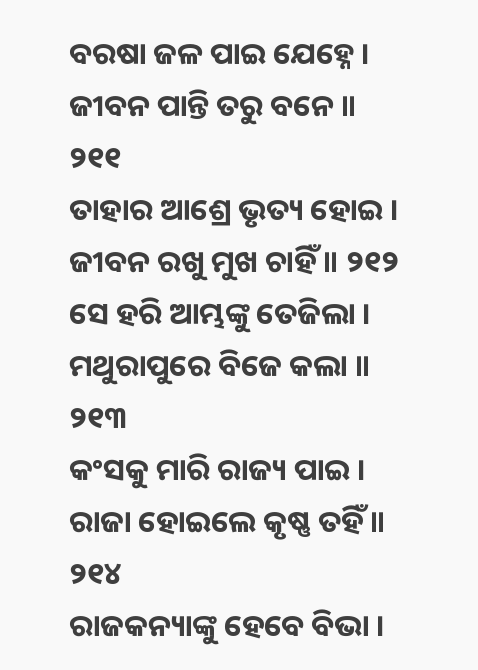ବରଷା ଜଳ ପାଇ ଯେହ୍ନେ । ଜୀବନ ପାନ୍ତି ତରୁ ବନେ ॥ ୨୧୧
ତାହାର ଆଶ୍ରେ ଭୃତ୍ୟ ହୋଇ । ଜୀବନ ରଖୁ ମୁଖ ଚାହିଁ ॥ ୨୧୨
ସେ ହରି ଆମ୍ଭଙ୍କୁ ତେଜିଲା । ମଥୁରାପୁରେ ବିଜେ କଲା ॥ ୨୧୩
କଂସକୁ ମାରି ରାଜ୍ୟ ପାଇ । ରାଜା ହୋଇଲେ କୃଷ୍ଣ ତହିଁ ॥ ୨୧୪
ରାଜକନ୍ୟାଙ୍କୁ ହେବେ ବିଭା ।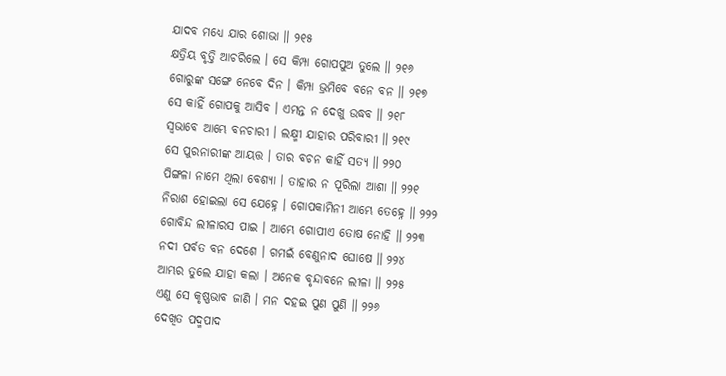ଯାଦବ ମଧ୍ୟେ ଯାର ଶୋଭା ॥ ୨୧୫
କ୍ଷତ୍ରିୟ ବୃତ୍ତି ଆଚରିଲେ । ସେ କିମ୍ପା ଗୋପପୁଅ ତୁଲେ ॥ ୨୧୬
ଗୋରୁଙ୍କ ସଙ୍ଗେ ନେବେ ଦିନ । କିମ୍ପା ଭ୍ରମିବେ ବନେ ବନ ॥ ୨୧୭
ସେ କାହିଁ ଗୋପକୁ ଆସିବ । ଏମନ୍ତ ନ ଦେଖୁ ଉଦ୍ଧବ ॥ ୨୧୮
ସ୍ୱଭାବେ ଆମ୍ଭେ ବନଚାରୀ । ଲକ୍ଷ୍ମୀ ଯାହାର ପରିବାରୀ ॥ ୨୧୯
ସେ ପୁରନାରୀଙ୍କ ଆୟତ୍ତ । ତାର ବଚନ କାହିଁ ସତ୍ୟ ॥ ୨୨୦
ପିଙ୍ଗଳା ନାମେ ଥିଲା ବେଶ୍ୟା । ତାହାର ନ ପୂରିଲା ଆଶା ॥ ୨୨୧
ନିରାଶ ହୋଇଲା ସେ ଯେହ୍ନେ । ଗୋପକାମିନୀ ଆମ୍ଭେ ତେହ୍ନେ ॥ ୨୨୨
ଗୋବିନ୍ଦ ଲୀଳାରସ ପାଇ । ଆମ୍ଭେ ଗୋପୀଏ ତୋଷ ନୋହି ॥ ୨୨୩
ନଦୀ ପର୍ବତ ବନ ଦେଶେ । ଗମଇଁ ବେଣୁନାଦ ଘୋଷେ ॥ ୨୨୪
ଆମ୍ଭର ତୁଲେ ଯାହା କଲା । ଅନେକ ବୃନ୍ଦାବନେ ଲୀଳା ॥ ୨୨୫
ଏଣୁ ସେ କୃଷ୍ଣଭାବ ଜାଣି । ମନ ଦହଇ ପୁଣ ପୁଣି ॥ ୨୨୬
ଦେଖିତ ପଦ୍ମପାଦ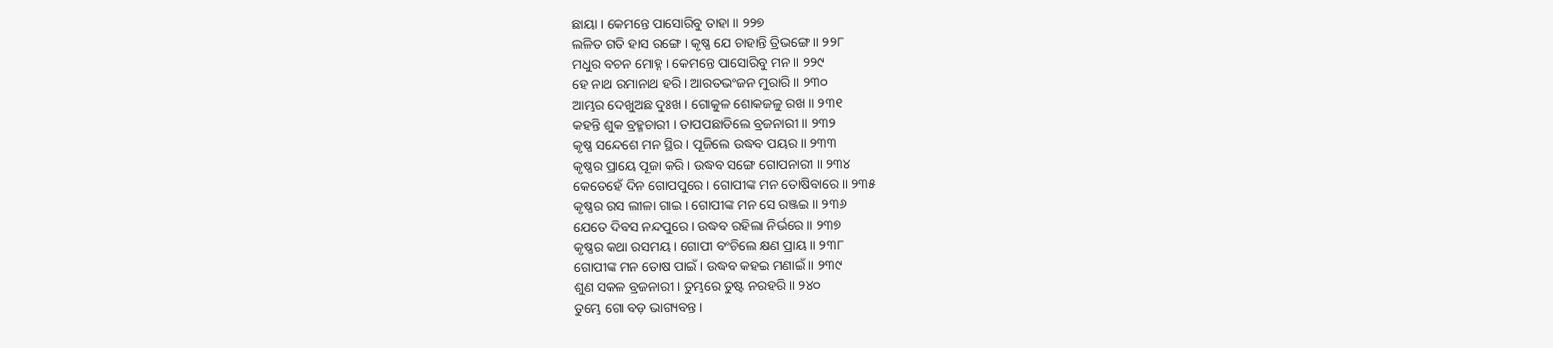ଛାୟା । କେମନ୍ତେ ପାସୋରିବୁ ତାହା ॥ ୨୨୭
ଲଳିତ ଗତି ହାସ ରଙ୍ଗେ । କୃଷ୍ଣ ଯେ ଚାହାନ୍ତି ତ୍ରିଭଙ୍ଗେ ॥ ୨୨୮
ମଧୁର ବଚନ ମୋହ୍ନ । କେମନ୍ତେ ପାସୋରିବୁ ମନ ॥ ୨୨୯
ହେ ନାଥ ରମାନାଥ ହରି । ଆରତଭଂଜନ ମୁରାରି ॥ ୨୩୦
ଆମ୍ଭର ଦେଖୁଅଛ ଦୁଃଖ । ଗୋକୁଳ ଶୋକଜଳୁ ରଖ ॥ ୨୩୧
କହନ୍ତି ଶୁକ ବ୍ରହ୍ମଚାରୀ । ତାପପଛାଡିଲେ ବ୍ରଜନାରୀ ॥ ୨୩୨
କୃଷ୍ଣ ସନ୍ଦେଶେ ମନ ସ୍ଥିର । ପୂଜିଲେ ଉଦ୍ଧବ ପୟର ॥ ୨୩୩
କୃଷ୍ଣର ପ୍ରାୟେ ପୂଜା କରି । ଉଦ୍ଧବ ସଙ୍ଗେ ଗୋପନାରୀ ॥ ୨୩୪
କେତେହେଁ ଦିନ ଗୋପପୁରେ । ଗୋପୀଙ୍କ ମନ ତୋଷିବାରେ ॥ ୨୩୫
କୃଷ୍ଣର ରସ ଲୀଳା ଗାଇ । ଗୋପୀଙ୍କ ମନ ସେ ରଞ୍ଜଇ ॥ ୨୩୬
ଯେତେ ଦିବସ ନନ୍ଦପୁରେ । ଉଦ୍ଧବ ରହିଲା ନିର୍ଭରେ ॥ ୨୩୭
କୃଷ୍ଣର କଥା ରସମୟ । ଗୋପୀ ବଂଚିଲେ କ୍ଷଣ ପ୍ରାୟ ॥ ୨୩୮
ଗୋପୀଙ୍କ ମନ ତୋଷ ପାଇଁ । ଉଦ୍ଧବ କହଇ ମଣାଇଁ ॥ ୨୩୯
ଶୁଣ ସକଳ ବ୍ରଜନାରୀ । ତୁମ୍ଭରେ ତୁଷ୍ଟ ନରହରି ॥ ୨୪୦
ତୁମ୍ଭେ ଗୋ ବଡ଼ ଭାଗ୍ୟବନ୍ତ ।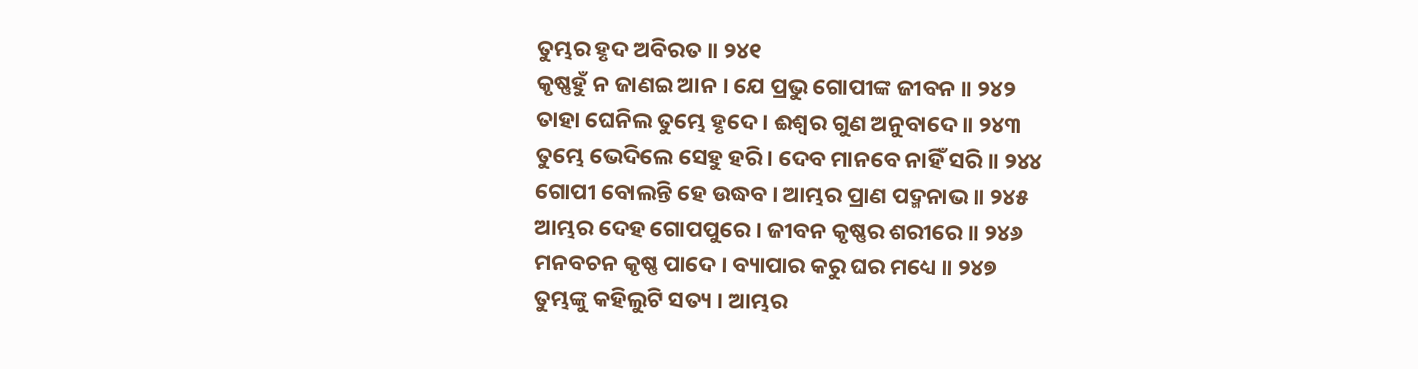ତୁମ୍ଭର ହୃଦ ଅବିରତ ॥ ୨୪୧
କୃଷ୍ଣହୁଁ ନ ଜାଣଇ ଆନ । ଯେ ପ୍ରଭୁ ଗୋପୀଙ୍କ ଜୀବନ ॥ ୨୪୨
ତାହା ଘେନିଲ ତୁମ୍ଭେ ହୃଦେ । ଈଶ୍ୱର ଗୁଣ ଅନୁବାଦେ ॥ ୨୪୩
ତୁମ୍ଭେ ଭେଦିଲେ ସେହୁ ହରି । ଦେବ ମାନବେ ନାହିଁ ସରି ॥ ୨୪୪
ଗୋପୀ ବୋଲନ୍ତି ହେ ଉଦ୍ଧବ । ଆମ୍ଭର ପ୍ରାଣ ପଦ୍ମନାଭ ॥ ୨୪୫
ଆମ୍ଭର ଦେହ ଗୋପପୁରେ । ଜୀବନ କୃଷ୍ଣର ଶରୀରେ ॥ ୨୪୬
ମନବଚନ କୃଷ୍ଣ ପାଦେ । ବ୍ୟାପାର କରୁ ଘର ମଧ୍ୟେ ॥ ୨୪୭
ତୁମ୍ଭଙ୍କୁ କହିଲୁଟି ସତ୍ୟ । ଆମ୍ଭର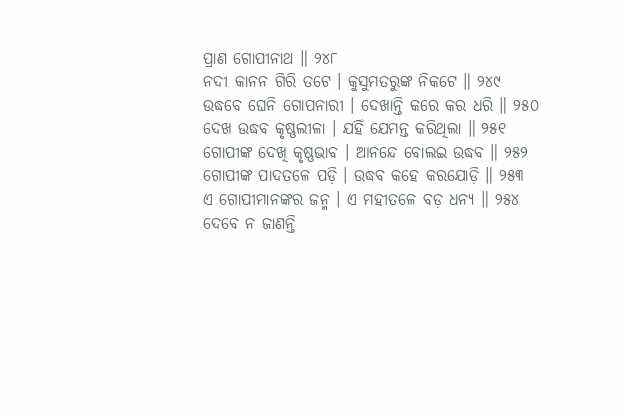ପ୍ରାଣ ଗୋପୀନାଥ ॥ ୨୪୮
ନଦୀ କାନନ ଗିରି ତଟେ । କୁସୁମତରୁଙ୍କ ନିକଟେ ॥ ୨୪୯
ଉଦ୍ଧବେ ଘେନି ଗୋପନାରୀ । ଦେଖାନ୍ତି କରେ କର ଧରି ॥ ୨୫୦
ଦେଖ ଉଦ୍ଧବ କୃଷ୍ଣଲୀଳା । ଯହିଁ ଯେମନ୍ତ କରିଥିଲା ॥ ୨୫୧
ଗୋପୀଙ୍କ ଦେଖି କୃଷ୍ଣଭାବ । ଆନନ୍ଦେ ବୋଲଇ ଉଦ୍ଧବ ॥ ୨୫୨
ଗୋପୀଙ୍କ ପାଦତଳେ ପଡ଼ି । ଉଦ୍ଧବ କହେ କରଯୋଡ଼ି ॥ ୨୫୩
ଏ ଗୋପୀମାନଙ୍କର ଜନ୍ମ । ଏ ମହୀତଳେ ବଡ଼ ଧନ୍ୟ ॥ ୨୫୪
ଦେବେ ନ ଜାଣନ୍ତି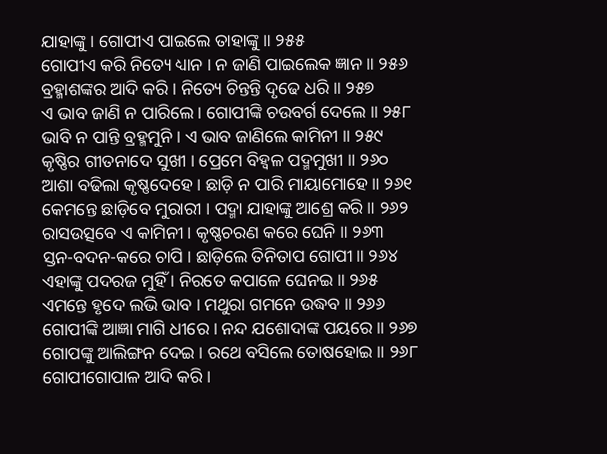ଯାହାଙ୍କୁ । ଗୋପୀଏ ପାଇଲେ ତାହାଙ୍କୁ ॥ ୨୫୫
ଗୋପୀଏ କରି ନିତ୍ୟେ ଧ୍ୟାନ । ନ ଜାଣି ପାଇଲେକ ଜ୍ଞାନ ॥ ୨୫୬
ବ୍ରହ୍ମାଶଙ୍କର ଆଦି କରି । ନିତ୍ୟେ ଚିନ୍ତନ୍ତି ଦୃଢେ ଧରି ॥ ୨୫୭
ଏ ଭାବ ଜାଣି ନ ପାରିଲେ । ଗୋପୀଙ୍କି ଚଉବର୍ଗ ଦେଲେ ॥ ୨୫୮
ଭାବି ନ ପାନ୍ତି ବ୍ରହ୍ମମୁନି । ଏ ଭାବ ଜାଣିଲେ କାମିନୀ ॥ ୨୫୯
କୃଷ୍ଣିର ଗୀତନାଦେ ସୁଖୀ । ପ୍ରେମେ ବିହ୍ୱଳ ପଦ୍ମମୁଖୀ ॥ ୨୬୦
ଆଶା ବଢିଲା କୃଷ୍ଣଦେହେ । ଛାଡ଼ି ନ ପାରି ମାୟାମୋହେ ॥ ୨୬୧
କେମନ୍ତେ ଛାଡ଼ିବେ ମୁରାରୀ । ପଦ୍ମା ଯାହାଙ୍କୁ ଆଶ୍ରେ କରି ॥ ୨୬୨
ରାସଉତ୍ସବେ ଏ କାମିନୀ । କୃଷ୍ଣଚରଣ କରେ ଘେନି ॥ ୨୬୩
ସ୍ତନ-ବଦନ-କରେ ଚାପି । ଛାଡ଼ିଲେ ତିନିତାପ ଗୋପୀ ॥ ୨୬୪
ଏହାଙ୍କୁ ପଦରଜ ମୁହିଁ । ନିରତେ କପାଳେ ଘେନଇ ॥ ୨୬୫
ଏମନ୍ତେ ହୃଦେ ଲଭି ଭାବ । ମଥୁରା ଗମନେ ଉଦ୍ଧବ ॥ ୨୬୬
ଗୋପୀଙ୍କି ଆଜ୍ଞା ମାଗି ଧୀରେ । ନନ୍ଦ ଯଶୋଦାଙ୍କ ପୟରେ ॥ ୨୬୭
ଗୋପଙ୍କୁ ଆଲିଙ୍ଗନ ଦେଇ । ରଥେ ବସିଲେ ତୋଷହୋଇ ॥ ୨୬୮
ଗୋପୀଗୋପାଳ ଆଦି କରି ।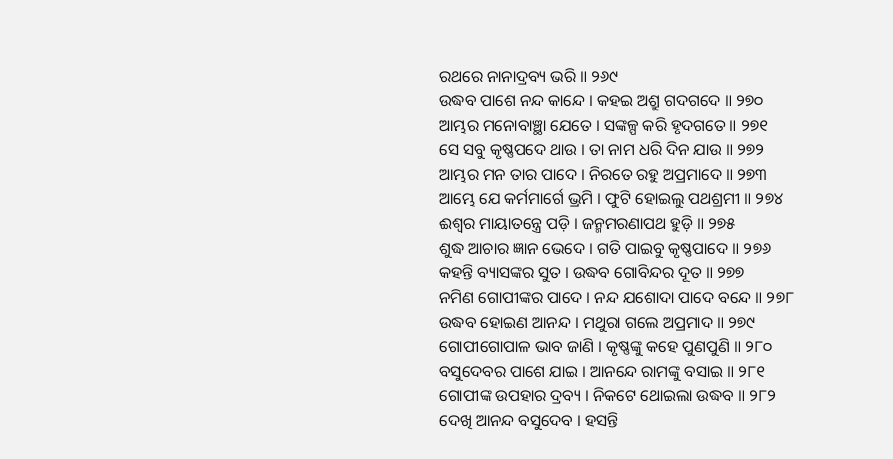ରଥରେ ନାନାଦ୍ରବ୍ୟ ଭରି ॥ ୨୬୯
ଉଦ୍ଧବ ପାଶେ ନନ୍ଦ କାନ୍ଦେ । କହଇ ଅଶ୍ରୁ ଗଦଗଦେ ॥ ୨୭୦
ଆମ୍ଭର ମନୋବାଞ୍ଛା ଯେତେ । ସଙ୍କଳ୍ପ କରି ହୃଦଗତେ ॥ ୨୭୧
ସେ ସବୁ କୃଷ୍ଣପଦେ ଥାଉ । ତା ନାମ ଧରି ଦିନ ଯାଉ ॥ ୨୭୨
ଆମ୍ଭର ମନ ତାର ପାଦେ । ନିରତେ ରହୁ ଅପ୍ରମାଦେ ॥ ୨୭୩
ଆମ୍ଭେ ଯେ କର୍ମମାର୍ଗେ ଭ୍ରମି । ଫୁଟି ହୋଇଲୁ ପଥଶ୍ରମୀ ॥ ୨୭୪
ଈଶ୍ୱର ମାୟାତନ୍ତ୍ରେ ପଡ଼ି । ଜନ୍ମମରଣାପଥ ହୁଡ଼ି ॥ ୨୭୫
ଶୁଦ୍ଧ ଆଚାର ଜ୍ଞାନ ଭେଦେ । ଗତି ପାଇବୁ କୃଷ୍ଣପାଦେ ॥ ୨୭୬
କହନ୍ତି ବ୍ୟାସଙ୍କର ସୁତ । ଉଦ୍ଧବ ଗୋବିନ୍ଦର ଦୂତ ॥ ୨୭୭
ନମିଣ ଗୋପୀଙ୍କର ପାଦେ । ନନ୍ଦ ଯଶୋଦା ପାଦେ ବନ୍ଦେ ॥ ୨୭୮
ଉଦ୍ଧବ ହୋଇଣ ଆନନ୍ଦ । ମଥୁରା ଗଲେ ଅପ୍ରମାଦ ॥ ୨୭୯
ଗୋପୀଗୋପାଳ ଭାବ ଜାଣି । କୃଷ୍ଣଙ୍କୁ କହେ ପୁଣପୁଣି ॥ ୨୮୦
ବସୁଦେବର ପାଶେ ଯାଇ । ଆନନ୍ଦେ ରାମଙ୍କୁ ବସାଇ ॥ ୨୮୧
ଗୋପୀଙ୍କ ଉପହାର ଦ୍ରବ୍ୟ । ନିକଟେ ଥୋଇଲା ଉଦ୍ଧବ ॥ ୨୮୨
ଦେଖି ଆନନ୍ଦ ବସୁଦେବ । ହସନ୍ତି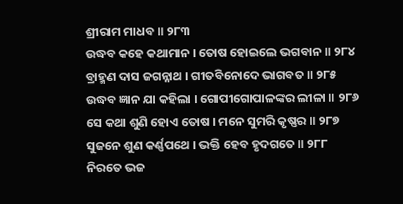ଶ୍ରୀରାମ ମାଧବ ॥ ୨୮୩
ଉଦ୍ଧବ କହେ କଥାମାନ । ତୋଷ ହୋଇଲେ ଭଗବାନ ॥ ୨୮୪
ବ୍ରାହ୍ମଣ ଦାସ ଜଗନ୍ନାଥ । ଗୀତବିନୋଦେ ଭାଗବତ ॥ ୨୮୫
ଉଦ୍ଧବ ଜ୍ଞାନ ଯା କହିଲା । ଗୋପୀଗୋପାଳଙ୍କର ଲୀଳା ॥ ୨୮୬
ସେ କଥା ଶୁଣି ହୋଏ ତୋଷ । ମନେ ସୁମରି କୃଷ୍ଣର ॥ ୨୮୭
ସୁଜନେ ଶୁଣ କର୍ଣ୍ଣପଥେ । ଭକ୍ତି ହେବ ହୃଦଗତେ ॥ ୨୮୮
ନିରତେ ଭଜ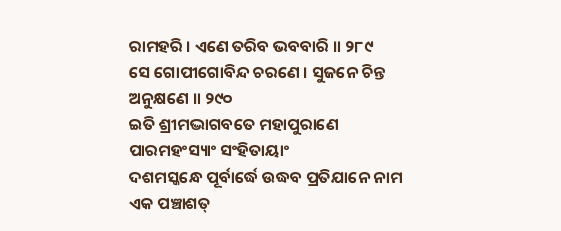ରାମହରି । ଏଣେ ତରିବ ଭବବାରି ॥ ୨୮୯
ସେ ଗୋପୀଗୋବିନ୍ଦ ଚରଣେ । ସୁଜନେ ଚିନ୍ତ ଅନୁକ୍ଷଣେ ॥ ୨୯୦
ଇତି ଶ୍ରୀମଦ୍ଭାଗବତେ ମହାପୁରାଣେ ପାରମହଂସ୍ୟାଂ ସଂହିତାୟାଂ
ଦଶମସ୍କନ୍ଧେ ପୂର୍ବାର୍ଦ୍ଧେ ଉଦ୍ଧବ ପ୍ରତିଯାନେ ନାମ
ଏକ ପଞ୍ଚାଶତ୍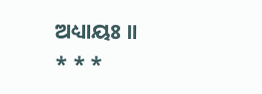ଅଧ୍ୟାୟଃ ॥
* * *